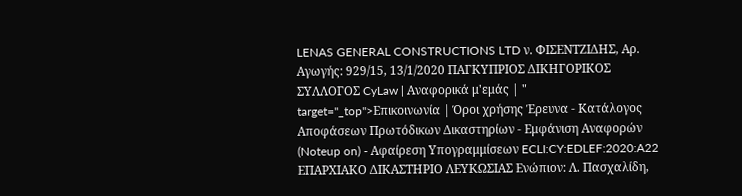LENAS GENERAL CONSTRUCTIONS LTD ν. ΦΙΣΕΝΤΖΙΔΗΣ, Αρ. Αγωγής: 929/15, 13/1/2020 ΠΑΓΚΥΠΡΙΟΣ ΔΙΚΗΓΟΡΙΚΟΣ ΣΥΛΛΟΓΟΣ CyLaw | Αναφορικά μ'εμάς | " target="_top">Επικοινωνία | Όροι χρήσης Έρευνα - Κατάλογος Αποφάσεων Πρωτόδικων Δικαστηρίων - Εμφάνιση Αναφορών (Noteup on) - Αφαίρεση Υπογραμμίσεων ECLI:CY:EDLEF:2020:A22 ΕΠΑΡΧΙΑΚΟ ΔΙΚΑΣΤΗΡΙΟ ΛΕΥΚΩΣΙΑΣ Ενώπιον: Λ. Πασχαλίδη,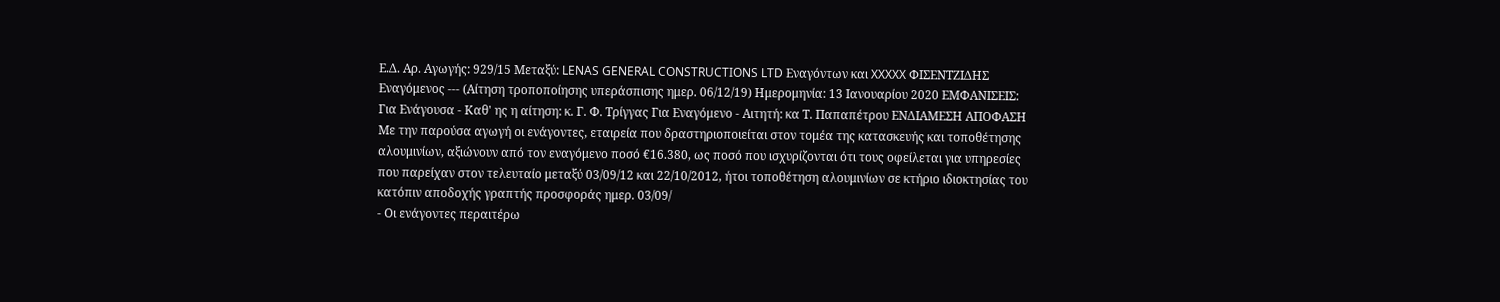Ε.Δ. Αρ. Αγωγής: 929/15 Μεταξύ: LENAS GENERAL CONSTRUCTIONS LTD Εναγόντων και XXXXX ΦΙΣΕΝΤΖΙΔΗΣ Εναγόμενος --- (Αίτηση τροποποίησης υπεράσπισης ημερ. 06/12/19) Ημερομηνία: 13 Ιανουαρίου 2020 ΕΜΦΑΝΙΣΕΙΣ: Για Ενάγουσα - Καθ' ης η αίτηση: κ. Γ. Φ. Τρίγγας Για Εναγόμενο - Αιτητή: κα Τ. Παπαπέτρου ΕΝΔΙΑΜΕΣΗ ΑΠΟΦΑΣΗ Με την παρούσα αγωγή οι ενάγοντες, εταιρεία που δραστηριοποιείται στον τομέα της κατασκευής και τοποθέτησης αλουμινίων, αξιώνουν από τον εναγόμενο ποσό €16.380, ως ποσό που ισχυρίζονται ότι τους οφείλεται για υπηρεσίες που παρείχαν στον τελευταίο μεταξύ 03/09/12 και 22/10/2012, ήτοι τοποθέτηση αλουμινίων σε κτήριο ιδιοκτησίας του κατόπιν αποδοχής γραπτής προσφοράς ημερ. 03/09/
- Οι ενάγοντες περαιτέρω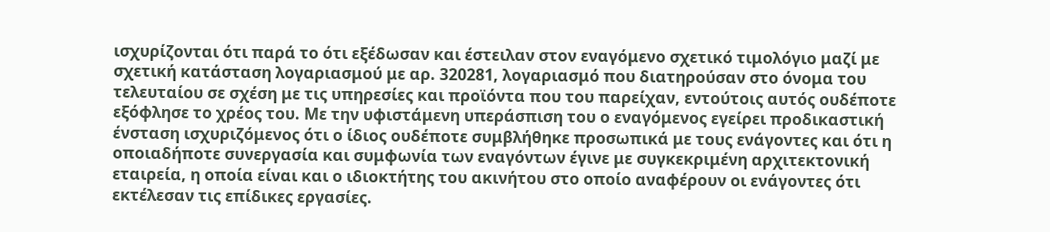ισχυρίζονται ότι παρά το ότι εξέδωσαν και έστειλαν στον εναγόμενο σχετικό τιμολόγιο μαζί με σχετική κατάσταση λογαριασμού με αρ. 320281, λογαριασμό που διατηρούσαν στο όνομα του τελευταίου σε σχέση με τις υπηρεσίες και προϊόντα που του παρείχαν, εντούτοις αυτός ουδέποτε εξόφλησε το χρέος του. Με την υφιστάμενη υπεράσπιση του ο εναγόμενος εγείρει προδικαστική ένσταση ισχυριζόμενος ότι ο ίδιος ουδέποτε συμβλήθηκε προσωπικά με τους ενάγοντες και ότι η οποιαδήποτε συνεργασία και συμφωνία των εναγόντων έγινε με συγκεκριμένη αρχιτεκτονική εταιρεία, η οποία είναι και ο ιδιοκτήτης του ακινήτου στο οποίο αναφέρουν οι ενάγοντες ότι εκτέλεσαν τις επίδικες εργασίες.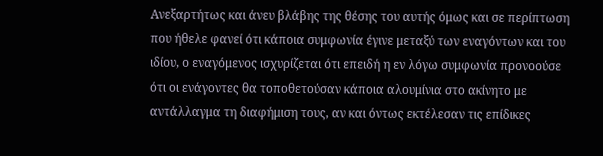Ανεξαρτήτως και άνευ βλάβης της θέσης του αυτής όμως και σε περίπτωση που ήθελε φανεί ότι κάποια συμφωνία έγινε μεταξύ των εναγόντων και του ιδίου, ο εναγόμενος ισχυρίζεται ότι επειδή η εν λόγω συμφωνία προνοούσε ότι οι ενάγοντες θα τοποθετούσαν κάποια αλουμίνια στο ακίνητο με αντάλλαγμα τη διαφήμιση τους, αν και όντως εκτέλεσαν τις επίδικες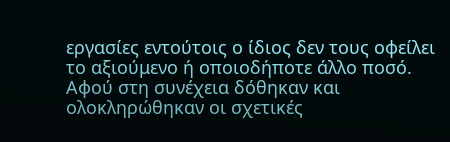εργασίες εντούτοις ο ίδιος δεν τους οφείλει το αξιούμενο ή οποιοδήποτε άλλο ποσό. Αφού στη συνέχεια δόθηκαν και ολοκληρώθηκαν οι σχετικές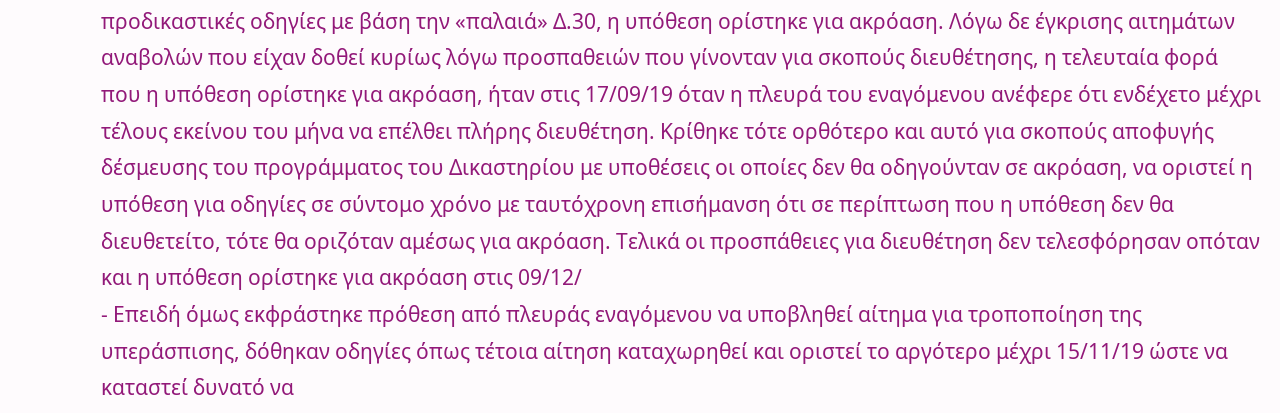προδικαστικές οδηγίες με βάση την «παλαιά» Δ.30, η υπόθεση ορίστηκε για ακρόαση. Λόγω δε έγκρισης αιτημάτων αναβολών που είχαν δοθεί κυρίως λόγω προσπαθειών που γίνονταν για σκοπούς διευθέτησης, η τελευταία φορά που η υπόθεση ορίστηκε για ακρόαση, ήταν στις 17/09/19 όταν η πλευρά του εναγόμενου ανέφερε ότι ενδέχετο μέχρι τέλους εκείνου του μήνα να επέλθει πλήρης διευθέτηση. Κρίθηκε τότε ορθότερο και αυτό για σκοπούς αποφυγής δέσμευσης του προγράμματος του Δικαστηρίου με υποθέσεις οι οποίες δεν θα οδηγούνταν σε ακρόαση, να οριστεί η υπόθεση για οδηγίες σε σύντομο χρόνο με ταυτόχρονη επισήμανση ότι σε περίπτωση που η υπόθεση δεν θα διευθετείτο, τότε θα οριζόταν αμέσως για ακρόαση. Τελικά οι προσπάθειες για διευθέτηση δεν τελεσφόρησαν οπόταν και η υπόθεση ορίστηκε για ακρόαση στις 09/12/
- Επειδή όμως εκφράστηκε πρόθεση από πλευράς εναγόμενου να υποβληθεί αίτημα για τροποποίηση της υπεράσπισης, δόθηκαν οδηγίες όπως τέτοια αίτηση καταχωρηθεί και οριστεί το αργότερο μέχρι 15/11/19 ώστε να καταστεί δυνατό να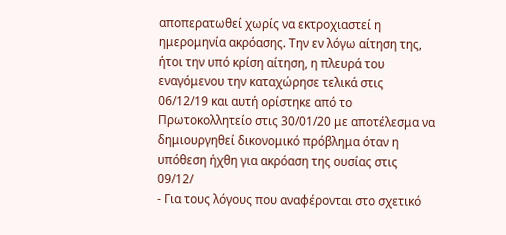αποπερατωθεί χωρίς να εκτροχιαστεί η ημερομηνία ακρόασης. Την εν λόγω αίτηση της, ήτοι την υπό κρίση αίτηση, η πλευρά του εναγόμενου την καταχώρησε τελικά στις 06/12/19 και αυτή ορίστηκε από το Πρωτοκολλητείο στις 30/01/20 με αποτέλεσμα να δημιουργηθεί δικονομικό πρόβλημα όταν η υπόθεση ήχθη για ακρόαση της ουσίας στις 09/12/
- Για τους λόγους που αναφέρονται στο σχετικό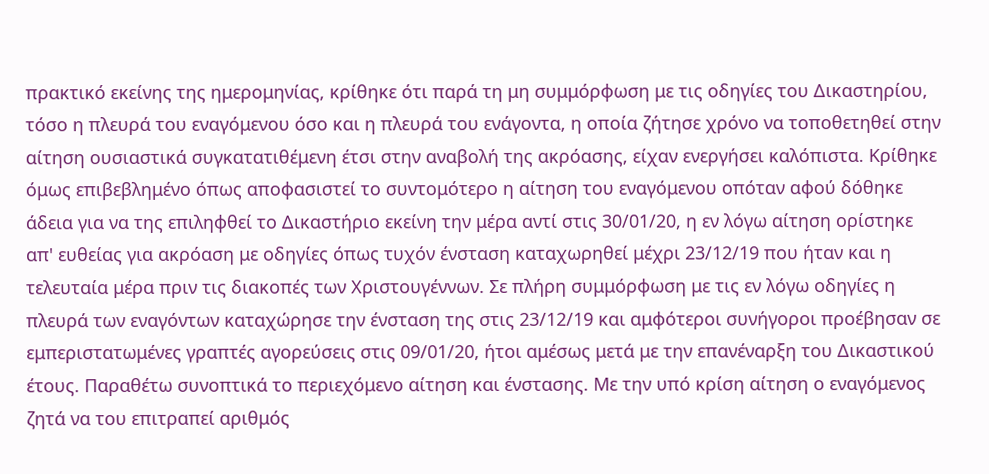πρακτικό εκείνης της ημερομηνίας, κρίθηκε ότι παρά τη μη συμμόρφωση με τις οδηγίες του Δικαστηρίου, τόσο η πλευρά του εναγόμενου όσο και η πλευρά του ενάγοντα, η οποία ζήτησε χρόνο να τοποθετηθεί στην αίτηση ουσιαστικά συγκατατιθέμενη έτσι στην αναβολή της ακρόασης, είχαν ενεργήσει καλόπιστα. Κρίθηκε όμως επιβεβλημένο όπως αποφασιστεί το συντομότερο η αίτηση του εναγόμενου οπόταν αφού δόθηκε άδεια για να της επιληφθεί το Δικαστήριο εκείνη την μέρα αντί στις 30/01/20, η εν λόγω αίτηση ορίστηκε απ' ευθείας για ακρόαση με οδηγίες όπως τυχόν ένσταση καταχωρηθεί μέχρι 23/12/19 που ήταν και η τελευταία μέρα πριν τις διακοπές των Χριστουγέννων. Σε πλήρη συμμόρφωση με τις εν λόγω οδηγίες η πλευρά των εναγόντων καταχώρησε την ένσταση της στις 23/12/19 και αμφότεροι συνήγοροι προέβησαν σε εμπεριστατωμένες γραπτές αγορεύσεις στις 09/01/20, ήτοι αμέσως μετά με την επανέναρξη του Δικαστικού έτους. Παραθέτω συνοπτικά το περιεχόμενο αίτηση και ένστασης. Με την υπό κρίση αίτηση ο εναγόμενος ζητά να του επιτραπεί αριθμός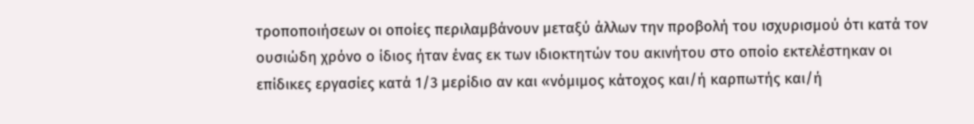τροποποιήσεων οι οποίες περιλαμβάνουν μεταξύ άλλων την προβολή του ισχυρισμού ότι κατά τον ουσιώδη χρόνο ο ίδιος ήταν ένας εκ των ιδιοκτητών του ακινήτου στο οποίο εκτελέστηκαν οι επίδικες εργασίες κατά 1/3 μερίδιο αν και «νόμιμος κάτοχος και/ή καρπωτής και/ή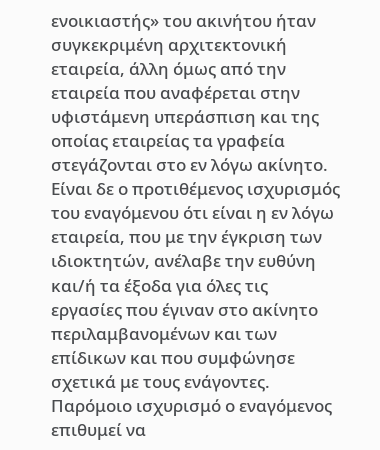ενοικιαστής» του ακινήτου ήταν συγκεκριμένη αρχιτεκτονική εταιρεία, άλλη όμως από την εταιρεία που αναφέρεται στην υφιστάμενη υπεράσπιση και της οποίας εταιρείας τα γραφεία στεγάζονται στο εν λόγω ακίνητο. Είναι δε ο προτιθέμενος ισχυρισμός του εναγόμενου ότι είναι η εν λόγω εταιρεία, που με την έγκριση των ιδιοκτητών, ανέλαβε την ευθύνη και/ή τα έξοδα για όλες τις εργασίες που έγιναν στο ακίνητο περιλαμβανομένων και των επίδικων και που συμφώνησε σχετικά με τους ενάγοντες. Παρόμοιο ισχυρισμό ο εναγόμενος επιθυμεί να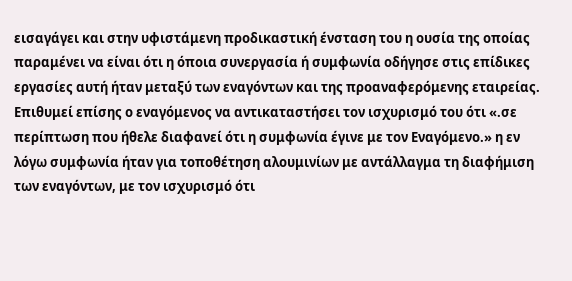εισαγάγει και στην υφιστάμενη προδικαστική ένσταση του η ουσία της οποίας παραμένει να είναι ότι η όποια συνεργασία ή συμφωνία οδήγησε στις επίδικες εργασίες αυτή ήταν μεταξύ των εναγόντων και της προαναφερόμενης εταιρείας. Επιθυμεί επίσης ο εναγόμενος να αντικαταστήσει τον ισχυρισμό του ότι «.σε περίπτωση που ήθελε διαφανεί ότι η συμφωνία έγινε με τον Εναγόμενο.» η εν λόγω συμφωνία ήταν για τοποθέτηση αλουμινίων με αντάλλαγμα τη διαφήμιση των εναγόντων, με τον ισχυρισμό ότι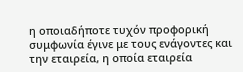η οποιαδήποτε τυχόν προφορική συμφωνία έγινε με τους ενάγοντες και την εταιρεία, η οποία εταιρεία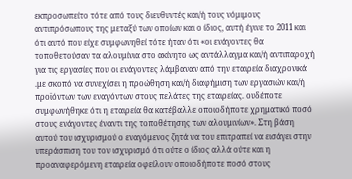εκπροσωπείτο τότε από τους διευθυντές και/ή τους νόμιμους αντιπρόσωπους της μεταξύ των οποίων και ο ίδιος, αυτή έγινε το 2011 και ότι αυτό που είχε συμφωνηθεί τότε ήταν ότι «οι ενάγοντες θα τοποθετούσαν τα αλουμίνια στο ακίνητο ως αντάλλαγμα και/ή αντιπαροχή για τις εργασίες που οι ενάγοντες λάμβαναν από την εταιρεία διαχρονικά .με σκοπό να συνεχίσει η προώθηση και/ή διαφήμιση των εργασιών και/ή προϊόντων των εναγόντων στους πελάτες της εταιρείας. ουδέποτε συμφωνήθηκε ότι η εταιρεία θα κατέβαλλε οποιοδήποτε χρηματικό ποσό στους ενάγοντες έναντι της τοποθέτησης των αλουμινίων». Στη βάση αυτού του ισχυρισμού ο εναγόμενος ζητά να του επιτραπεί να εισάγει στην υπεράσπιση του τον ισχυρισμό ότι ούτε ο ίδιος αλλά ούτε και η προαναφερόμενη εταιρεία οφείλουν οποιοδήποτε ποσό στους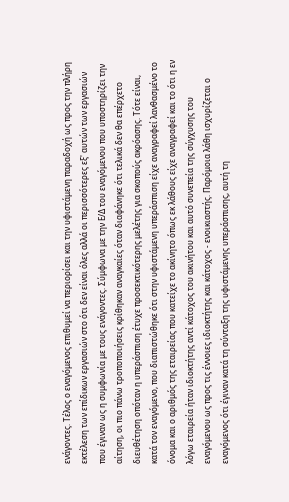ενάγοντες. Τέλος ο εναγόμενος επιθυμεί να περιορίσει και την υφιστάμενη παραδοχή ως προς την πλήρη εκτέλεση των επίδικων εργασιών στο ότι δεν είναι όλες αλλά οι περισσότερες εξ' αυτών των εργασιών που έγιναν ως η συμφωνία με τους ενάγοντες. Σύμφωνα με την Ε/Δ του εναγόμενου που υποστηρίζει την αίτηση, οι πιο πάνω τροποποιήσεις κρίθηκαν αναγκαίες όταν διαφάνηκε ότι τελικά δεν θα επέρχετο διευθέτηση οπόταν η υπεράσπιση έτυχε προσεκτικότερης μελέτης για σκοπούς ακρόασης. Τότε είναι, κατά τον εναγόμενο, που διαπιστώθηκε ότι στην υφιστάμενη υπεράσπιση είχε αναγραφεί λανθασμένο το όνομα και ο αριθμός της εταιρείας που κατείχε το ακίνητο όπως εκ λάθους είχε αναγραφεί και το ότι η εν λόγω εταιρεία ήταν ιδιοκτήτης αντί κάτοχος του ακινήτου και αυτό συνεπεία της σύγχυσης του εναγόμενου ως προς τις έννοιες ιδιοκτήτης και κάτοχος - ενοικιαστής. Παρόμοια λάθη ισχυρίζεται ο εναγόμενος ότι έγιναν κατά τη σύνταξη της υφιστάμενης υπεράσπισης, αυτή τη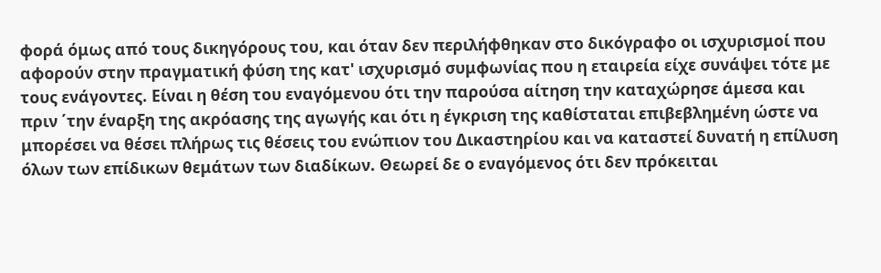φορά όμως από τους δικηγόρους του, και όταν δεν περιλήφθηκαν στο δικόγραφο οι ισχυρισμοί που αφορούν στην πραγματική φύση της κατ' ισχυρισμό συμφωνίας που η εταιρεία είχε συνάψει τότε με τους ενάγοντες. Είναι η θέση του εναγόμενου ότι την παρούσα αίτηση την καταχώρησε άμεσα και πριν ΄την έναρξη της ακρόασης της αγωγής και ότι η έγκριση της καθίσταται επιβεβλημένη ώστε να μπορέσει να θέσει πλήρως τις θέσεις του ενώπιον του Δικαστηρίου και να καταστεί δυνατή η επίλυση όλων των επίδικων θεμάτων των διαδίκων. Θεωρεί δε ο εναγόμενος ότι δεν πρόκειται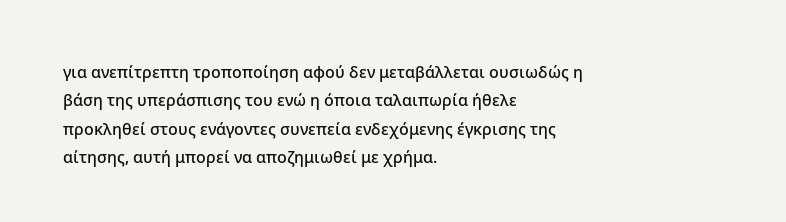για ανεπίτρεπτη τροποποίηση αφού δεν μεταβάλλεται ουσιωδώς η βάση της υπεράσπισης του ενώ η όποια ταλαιπωρία ήθελε προκληθεί στους ενάγοντες συνεπεία ενδεχόμενης έγκρισης της αίτησης, αυτή μπορεί να αποζημιωθεί με χρήμα.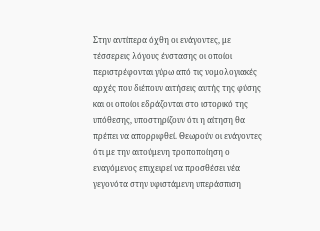Στην αντίπερα όχθη οι ενάγοντες, με τέσσερεις λόγους ένστασης οι οποίοι περιστρέφονται γύρω από τις νομολογιακές αρχές που διέπουν αιτήσεις αυτής της φύσης και οι οποίοι εδράζονται στο ιστορικό της υπόθεσης, υποστηρίζουν ότι η αίτηση θα πρέπει να απορριφθεί. Θεωρούν οι ενάγοντες ότι με την αιτούμενη τροποποίηση ο εναγόμενος επιχειρεί να προσθέσει νέα γεγονότα στην υφιστάμενη υπεράσπιση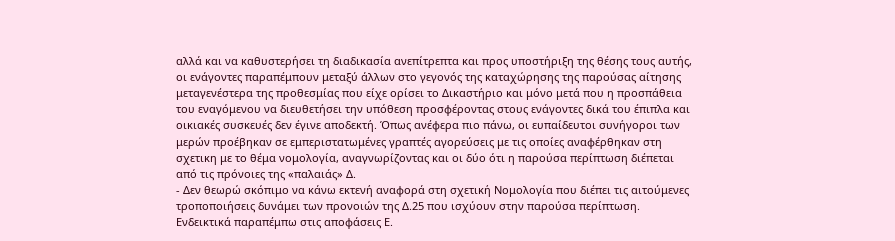αλλά και να καθυστερήσει τη διαδικασία ανεπίτρεπτα και προς υποστήριξη της θέσης τους αυτής, οι ενάγοντες παραπέμπουν μεταξύ άλλων στο γεγονός της καταχώρησης της παρούσας αίτησης μεταγενέστερα της προθεσμίας που είχε ορίσει το Δικαστήριο και μόνο μετά που η προσπάθεια του εναγόμενου να διευθετήσει την υπόθεση προσφέροντας στους ενάγοντες δικά του έπιπλα και οικιακές συσκευές δεν έγινε αποδεκτή. Όπως ανέφερα πιο πάνω, οι ευπαίδευτοι συνήγοροι των μερών προέβηκαν σε εμπεριστατωμένες γραπτές αγορεύσεις με τις οποίες αναφέρθηκαν στη σχετικη με το θέμα νομολογία, αναγνωρίζοντας και οι δύο ότι η παρούσα περίπτωση διέπεται από τις πρόνοιες της «παλαιάς» Δ.
- Δεν θεωρώ σκόπιμο να κάνω εκτενή αναφορά στη σχετική Νομολογία που διέπει τις αιτούμενες τροποποιήσεις δυνάμει των προνοιών της Δ.25 που ισχύουν στην παρούσα περίπτωση. Ενδεικτικά παραπέμπω στις αποφάσεις Ε.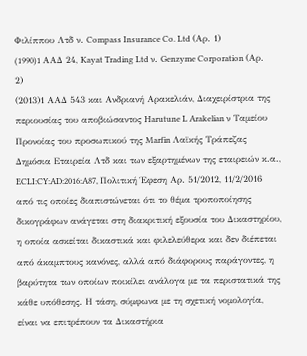Φιλίππου Λτδ ν. Compass Insurance Co. Ltd (Αρ. 1)
(1990)1 AAΔ 24, Kayat Trading Ltd ν. Genzyme Corporation (Αρ. 2)
(2013)1 ΑΑΔ 543 και Ανδριανή Αρακελιάν, Διαχειρίστρια της περιουσίας του αποβιώσαντος Harutune L Arakelian ν Ταμείου Προνοίας του προσωπικού της Marfin Λαϊκής Τράπεζας Δημόσια Εταιρεία Λτδ και των εξαρτημένων της εταιρειών κ.α., ECLI:CY:AD:2016:A87, Πολιτική Έφεση Αρ. 51/2012, 11/2/2016 από τις οποίες διαπιστώνεται ότι το θέμα τροποποίησης δικογράφων ανάγεται στη διακριτική εξουσία του Δικαστηρίου, η οποία ασκείται δικαστικά και φιλελεύθερα και δεν διέπεται από άκαμπτους κανόνες, αλλά από διάφορους παράγοντες, η βαρύτητα των οποίων ποικίλει ανάλογα με τα περιστατικά της κάθε υπόθεσης. Η τάση, σύμφωνα με τη σχετική νομολογία, είναι να επιτρέπουν τα Δικαστήρια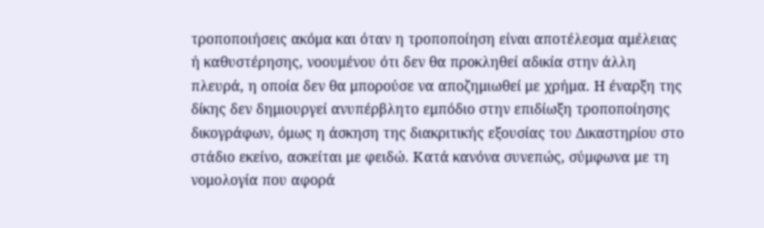τροποποιήσεις ακόμα και όταν η τροποποίηση είναι αποτέλεσμα αμέλειας ή καθυστέρησης, νοουμένου ότι δεν θα προκληθεί αδικία στην άλλη πλευρά, η οποία δεν θα μπορούσε να αποζημιωθεί με χρήμα. Η έναρξη της δίκης δεν δημιουργεί ανυπέρβλητο εμπόδιο στην επιδίωξη τροποποίησης δικογράφων, όμως η άσκηση της διακριτικής εξουσίας του Δικαστηρίου στο στάδιο εκείνο, ασκείται με φειδώ. Κατά κανόνα συνεπώς, σύμφωνα με τη νομολογία που αφορά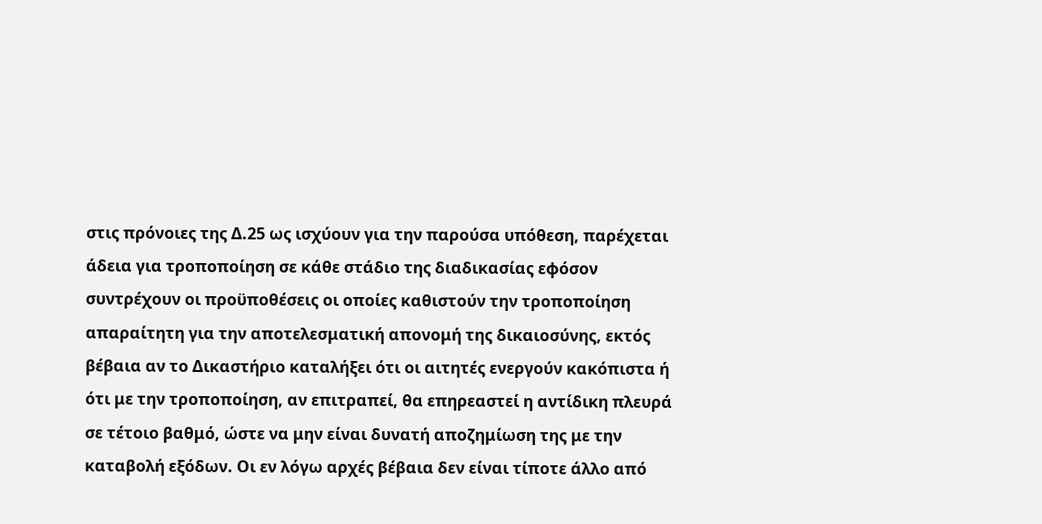στις πρόνοιες της Δ.25 ως ισχύουν για την παρούσα υπόθεση, παρέχεται άδεια για τροποποίηση σε κάθε στάδιο της διαδικασίας εφόσον συντρέχουν οι προϋποθέσεις οι οποίες καθιστούν την τροποποίηση απαραίτητη για την αποτελεσματική απονομή της δικαιοσύνης, εκτός βέβαια αν το Δικαστήριο καταλήξει ότι οι αιτητές ενεργούν κακόπιστα ή ότι με την τροποποίηση, αν επιτραπεί, θα επηρεαστεί η αντίδικη πλευρά σε τέτοιο βαθμό, ώστε να μην είναι δυνατή αποζημίωση της με την καταβολή εξόδων. Οι εν λόγω αρχές βέβαια δεν είναι τίποτε άλλο από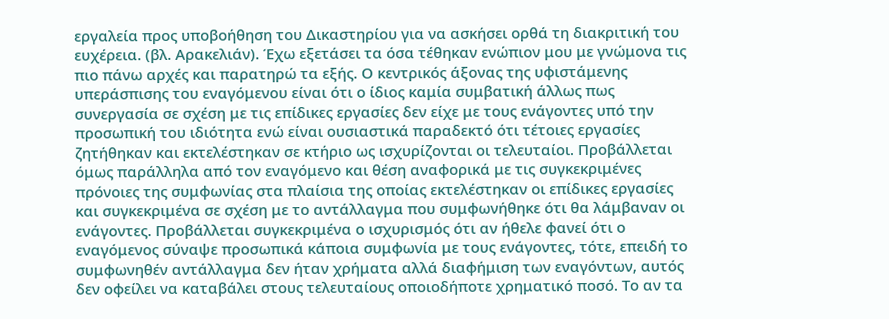εργαλεία προς υποβοήθηση του Δικαστηρίου για να ασκήσει ορθά τη διακριτική του ευχέρεια. (βλ. Αρακελιάν). Έχω εξετάσει τα όσα τέθηκαν ενώπιον μου με γνώμονα τις πιο πάνω αρχές και παρατηρώ τα εξής. Ο κεντρικός άξονας της υφιστάμενης υπεράσπισης του εναγόμενου είναι ότι ο ίδιος καμία συμβατική άλλως πως συνεργασία σε σχέση με τις επίδικες εργασίες δεν είχε με τους ενάγοντες υπό την προσωπική του ιδιότητα ενώ είναι ουσιαστικά παραδεκτό ότι τέτοιες εργασίες ζητήθηκαν και εκτελέστηκαν σε κτήριο ως ισχυρίζονται οι τελευταίοι. Προβάλλεται όμως παράλληλα από τον εναγόμενο και θέση αναφορικά με τις συγκεκριμένες πρόνοιες της συμφωνίας στα πλαίσια της οποίας εκτελέστηκαν οι επίδικες εργασίες και συγκεκριμένα σε σχέση με το αντάλλαγμα που συμφωνήθηκε ότι θα λάμβαναν οι ενάγοντες. Προβάλλεται συγκεκριμένα ο ισχυρισμός ότι αν ήθελε φανεί ότι ο εναγόμενος σύναψε προσωπικά κάποια συμφωνία με τους ενάγοντες, τότε, επειδή το συμφωνηθέν αντάλλαγμα δεν ήταν χρήματα αλλά διαφήμιση των εναγόντων, αυτός δεν οφείλει να καταβάλει στους τελευταίους οποιοδήποτε χρηματικό ποσό. Το αν τα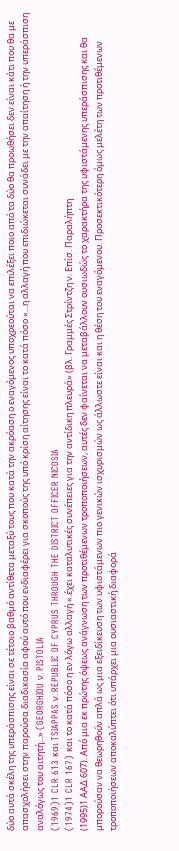δύο αυτά σκέλη της υπεράσπισης είναι σε τέτοιο βαθμό αντίθετα μεταξύ τους που κατά την ακρόαση ο εναγόμενος υποχρεούται να επιλέξει ποιο από τα δύο θα προωθήσει δεν είναι κάτι που θα με απασχολήσει στην παρούσα διαδικασία αφού αυτό που ενδιαφέρει για σκοπούς της υπό κρίση αίτησης είναι το κατά πόσο «...η αλλαγή που επιδιώκεται συνάδει με την απαίτηση ή την υπεράσπιση αναλόγως του αιτητή...» (GEORGHIOU ν. PISTOLIA
(1969)1 CLR 613 και TSIAPPAS ν. REPUBLIC OF CYPRUS THROUGH THE DISTRICT OFFICER NICOSIA
(1974)1 CLR 167) και το κατά πόσο η εν λόγω αλλαγή «.έχει καταλυτικές συνέπειες για την αντίδικη πλευρά» (βλ. Γραμμές Στρίντζη ν. Επίσ. Παραλήπτη
(1995)1 ΑΑΔ 607). Από μια εκ πρώτης όψεως ανάγνωση των προτιθέμενων τροποποιήσεων, αυτές δεν φαίνεται να μεταβάλλουν ουσιωδώς το χαρακτήρα της υφιστάμενης υπεράσπισης και θα μπορούσαν να θεωρηθούν απλά ως μια εξειδίκευση των υφιστάμενων πιο γενικών ισχυρισμών ως άλλωστε είναι και η θέση του εναγόμενου. Προσεκτικότερη όμως μελέτη των προτιθέμενων τροποποιήσεων αποκαλύπτει ότι υπάρχει μια ουσιαστική διαφορά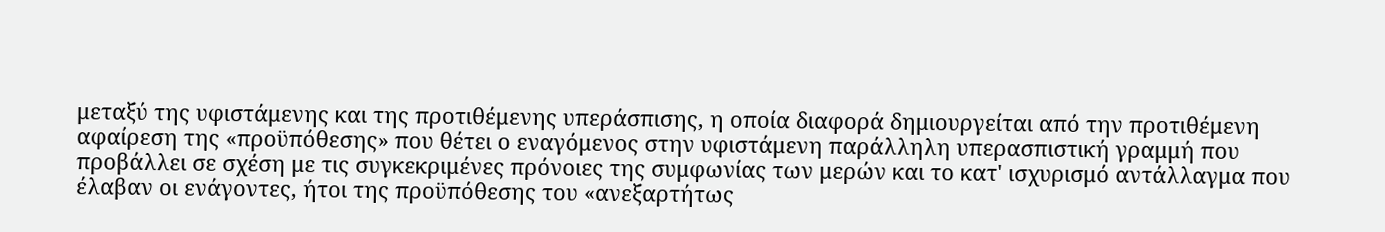μεταξύ της υφιστάμενης και της προτιθέμενης υπεράσπισης, η οποία διαφορά δημιουργείται από την προτιθέμενη αφαίρεση της «προϋπόθεσης» που θέτει ο εναγόμενος στην υφιστάμενη παράλληλη υπερασπιστική γραμμή που προβάλλει σε σχέση με τις συγκεκριμένες πρόνοιες της συμφωνίας των μερών και το κατ' ισχυρισμό αντάλλαγμα που έλαβαν οι ενάγοντες, ήτοι της προϋπόθεσης του «ανεξαρτήτως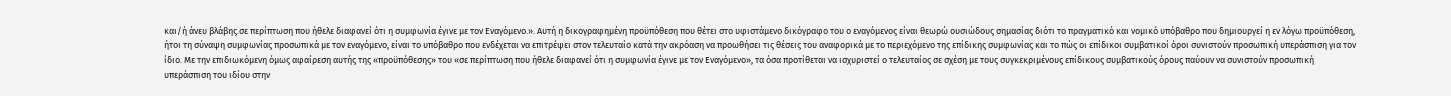και/ή άνευ βλάβης.σε περίπτωση που ήθελε διαφανεί ότι η συμφωνία έγινε με τον Εναγόμενο.». Αυτή η δικογραφημένη προϋπόθεση που θέτει στο υφιστάμενο δικόγραφο του ο εναγόμενος είναι θεωρώ ουσιώδους σημασίας διότι το πραγματικό και νομικό υπόβαθρο που δημιουργεί η εν λόγω προϋπόθεση, ήτοι τη σύναψη συμφωνίας προσωπικά με τον εναγόμενο, είναι το υπόβαθρο που ενδέχεται να επιτρέψει στον τελευταίο κατά την ακρόαση να προωθήσει τις θέσεις του αναφορικά με το περιεχόμενο της επίδικης συμφωνίας και το πώς οι επίδικοι συμβατικοί όροι συνιστούν προσωπική υπεράσπιση για τον ίδιο. Με την επιδιωκόμενη όμως αφαίρεση αυτής της «προϋπόθεσης» του «σε περίπτωση που ήθελε διαφανεί ότι η συμφωνία έγινε με τον Εναγόμενο», τα όσα προτίθεται να ισχυριστεί ο τελευταίος σε σχέση με τους συγκεκριμένους επίδικους συμβατικούς όρους παύουν να συνιστούν προσωπική υπεράσπιση του ιδίου στην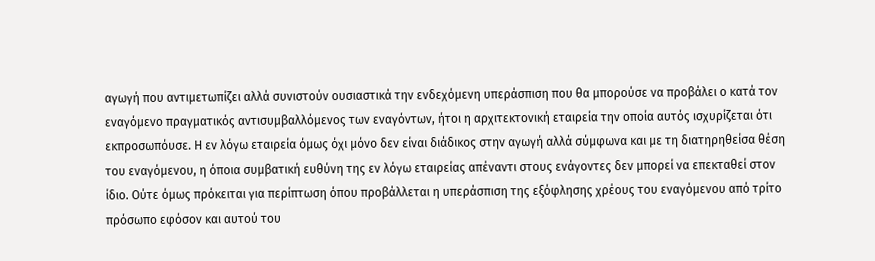αγωγή που αντιμετωπίζει αλλά συνιστούν ουσιαστικά την ενδεχόμενη υπεράσπιση που θα μπορούσε να προβάλει ο κατά τον εναγόμενο πραγματικός αντισυμβαλλόμενος των εναγόντων, ήτοι η αρχιτεκτονική εταιρεία την οποία αυτός ισχυρίζεται ότι εκπροσωπόυσε. Η εν λόγω εταιρεία όμως όχι μόνο δεν είναι διάδικος στην αγωγή αλλά σύμφωνα και με τη διατηρηθείσα θέση του εναγόμενου, η όποια συμβατική ευθύνη της εν λόγω εταιρείας απέναντι στους ενάγοντες δεν μπορεί να επεκταθεί στον ίδιο. Ούτε όμως πρόκειται για περίπτωση όπου προβάλλεται η υπεράσπιση της εξόφλησης χρέους του εναγόμενου από τρίτο πρόσωπο εφόσον και αυτού του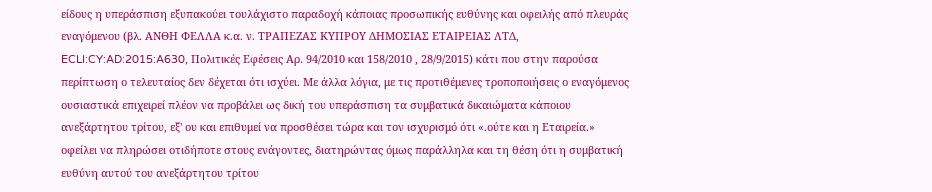είδους η υπεράσπιση εξυπακούει τουλάχιστο παραδοχή κάποιας προσωπικής ευθύνης και οφειλής από πλευράς εναγόμενου (βλ. ΑΝΘΗ ΦΕΛΛΑ κ.α. ν. ΤΡΑΠΕΖΑΣ ΚΥΠΡΟΥ ΔΗΜΟΣΙΑΣ ΕΤΑΙΡΕΙΑΣ ΛΤΔ, ECLI:CY:AD:2015:A630, Πολιτικές Εφέσεις Αρ. 94/2010 και 158/2010 , 28/9/2015) κάτι που στην παρούσα περίπτωση ο τελευταίος δεν δέχεται ότι ισχύει. Με άλλα λόγια, με τις προτιθέμενες τροποποιήσεις ο εναγόμενος ουσιαστικά επιχειρεί πλέον να προβάλει ως δική του υπεράσπιση τα συμβατικά δικαιώματα κάποιου ανεξάρτητου τρίτου, εξ' ου και επιθυμεί να προσθέσει τώρα και τον ισχυρισμό ότι «.ούτε και η Εταιρεία.» οφείλει να πληρώσει οτιδήποτε στους ενάγοντες, διατηρώντας όμως παράλληλα και τη θέση ότι η συμβατική ευθύνη αυτού του ανεξάρτητου τρίτου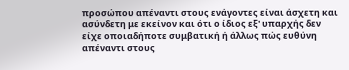προσώπου απέναντι στους ενάγοντες είναι άσχετη και ασύνδετη με εκείνον και ότι ο ίδιος εξ' υπαρχής δεν είχε οποιαδήποτε συμβατική ή άλλως πώς ευθύνη απέναντι στους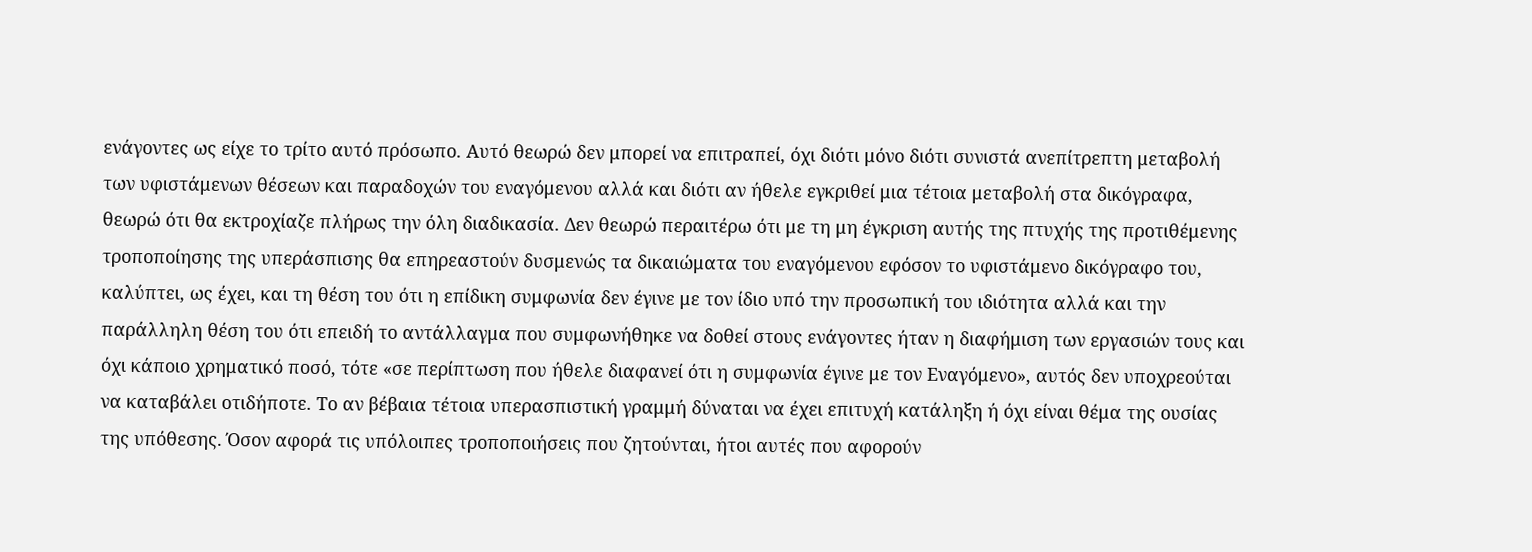ενάγοντες ως είχε το τρίτο αυτό πρόσωπο. Αυτό θεωρώ δεν μπορεί να επιτραπεί, όχι διότι μόνο διότι συνιστά ανεπίτρεπτη μεταβολή των υφιστάμενων θέσεων και παραδοχών του εναγόμενου αλλά και διότι αν ήθελε εγκριθεί μια τέτοια μεταβολή στα δικόγραφα, θεωρώ ότι θα εκτροχίαζε πλήρως την όλη διαδικασία. Δεν θεωρώ περαιτέρω ότι με τη μη έγκριση αυτής της πτυχής της προτιθέμενης τροποποίησης της υπεράσπισης θα επηρεαστούν δυσμενώς τα δικαιώματα του εναγόμενου εφόσον το υφιστάμενο δικόγραφο του, καλύπτει, ως έχει, και τη θέση του ότι η επίδικη συμφωνία δεν έγινε με τον ίδιο υπό την προσωπική του ιδιότητα αλλά και την παράλληλη θέση του ότι επειδή το αντάλλαγμα που συμφωνήθηκε να δοθεί στους ενάγοντες ήταν η διαφήμιση των εργασιών τους και όχι κάποιο χρηματικό ποσό, τότε «σε περίπτωση που ήθελε διαφανεί ότι η συμφωνία έγινε με τον Εναγόμενο», αυτός δεν υποχρεούται να καταβάλει οτιδήποτε. Το αν βέβαια τέτοια υπερασπιστική γραμμή δύναται να έχει επιτυχή κατάληξη ή όχι είναι θέμα της ουσίας της υπόθεσης. Όσον αφορά τις υπόλοιπες τροποποιήσεις που ζητούνται, ήτοι αυτές που αφορούν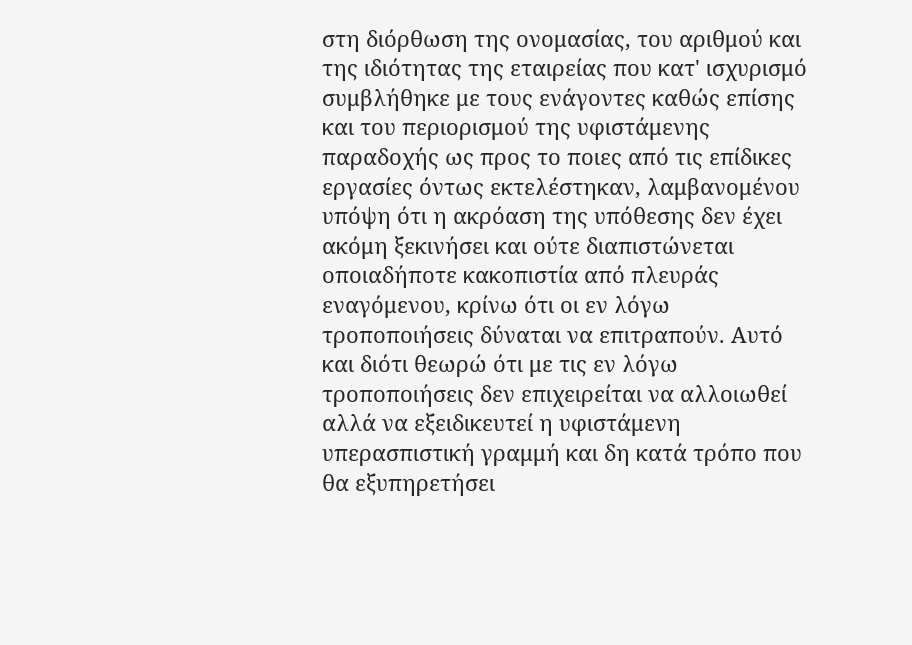στη διόρθωση της ονομασίας, του αριθμού και της ιδιότητας της εταιρείας που κατ' ισχυρισμό συμβλήθηκε με τους ενάγοντες καθώς επίσης και του περιορισμού της υφιστάμενης παραδοχής ως προς το ποιες από τις επίδικες εργασίες όντως εκτελέστηκαν, λαμβανομένου υπόψη ότι η ακρόαση της υπόθεσης δεν έχει ακόμη ξεκινήσει και ούτε διαπιστώνεται οποιαδήποτε κακοπιστία από πλευράς εναγόμενου, κρίνω ότι οι εν λόγω τροποποιήσεις δύναται να επιτραπούν. Αυτό και διότι θεωρώ ότι με τις εν λόγω τροποποιήσεις δεν επιχειρείται να αλλοιωθεί αλλά να εξειδικευτεί η υφιστάμενη υπερασπιστική γραμμή και δη κατά τρόπο που θα εξυπηρετήσει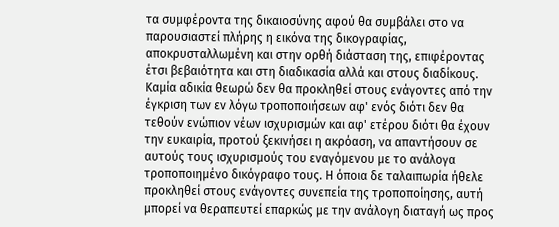τα συμφέροντα της δικαιοσύνης αφού θα συμβάλει στο να παρουσιαστεί πλήρης η εικόνα της δικογραφίας, αποκρυσταλλωμένη και στην ορθή διάσταση της, επιφέροντας έτσι βεβαιότητα και στη διαδικασία αλλά και στους διαδίκους. Καμία αδικία θεωρώ δεν θα προκληθεί στους ενάγοντες από την έγκριση των εν λόγω τροποποιήσεων αφ' ενός διότι δεν θα τεθούν ενώπιον νέων ισχυρισμών και αφ' ετέρου διότι θα έχουν την ευκαιρία, προτού ξεκινήσει η ακρόαση, να απαντήσουν σε αυτούς τους ισχυρισμούς του εναγόμενου με το ανάλογα τροποποιημένο δικόγραφο τους. Η όποια δε ταλαιπωρία ήθελε προκληθεί στους ενάγοντες συνεπεία της τροποποίησης, αυτή μπορεί να θεραπευτεί επαρκώς με την ανάλογη διαταγή ως προς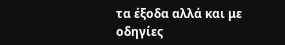τα έξοδα αλλά και με οδηγίες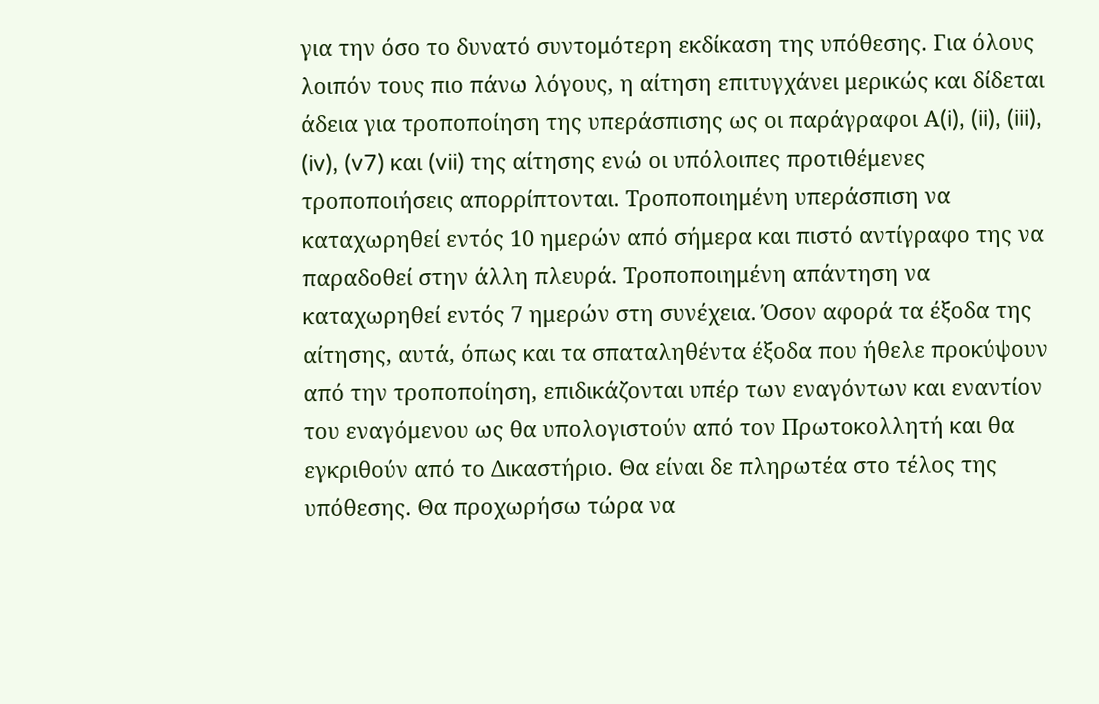για την όσο το δυνατό συντομότερη εκδίκαση της υπόθεσης. Για όλους λοιπόν τους πιο πάνω λόγους, η αίτηση επιτυγχάνει μερικώς και δίδεται άδεια για τροποποίηση της υπεράσπισης ως οι παράγραφοι Α(i), (ii), (iii), (iv), (v7) και (vii) της αίτησης ενώ οι υπόλοιπες προτιθέμενες τροποποιήσεις απορρίπτονται. Τροποποιημένη υπεράσπιση να καταχωρηθεί εντός 10 ημερών από σήμερα και πιστό αντίγραφο της να παραδοθεί στην άλλη πλευρά. Τροποποιημένη απάντηση να καταχωρηθεί εντός 7 ημερών στη συνέχεια. Όσον αφορά τα έξοδα της αίτησης, αυτά, όπως και τα σπαταληθέντα έξοδα που ήθελε προκύψουν από την τροποποίηση, επιδικάζονται υπέρ των εναγόντων και εναντίον του εναγόμενου ως θα υπολογιστούν από τον Πρωτοκολλητή και θα εγκριθούν από το Δικαστήριο. Θα είναι δε πληρωτέα στο τέλος της υπόθεσης. Θα προχωρήσω τώρα να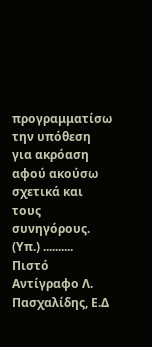προγραμματίσω την υπόθεση για ακρόαση αφού ακούσω σχετικά και τους συνηγόρους. (Υπ.) .......... Πιστό Αντίγραφο Λ. Πασχαλίδης, Ε.Δ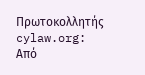Πρωτοκολλητής cylaw.org: Από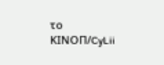το ΚΙΝOΠ/CyLii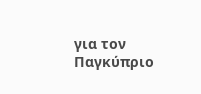για τον Παγκύπριο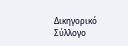Δικηγορικό Σύλλογο